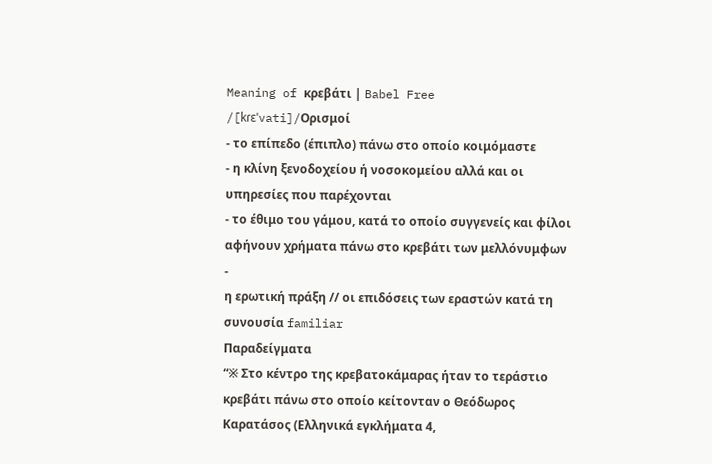Meaning of κρεβάτι | Babel Free
/[kɾɛˈvati]/Ορισμοί
- το επίπεδο (έπιπλο) πάνω στο οποίο κοιμόμαστε
- η κλίνη ξενοδοχείου ή νοσοκομείου αλλά και οι υπηρεσίες που παρέχονται
- το έθιμο του γάμου, κατά το οποίο συγγενείς και φίλοι αφήνουν χρήματα πάνω στο κρεβάτι των μελλόνυμφων
-
η ερωτική πράξη // οι επιδόσεις των εραστών κατά τη συνουσία familiar
Παραδείγματα
“※ Στο κέντρο της κρεβατοκάμαρας ήταν το τεράστιο κρεβάτι πάνω στο οποίο κείτονταν ο Θεόδωρος Καρατάσος (Ελληνικά εγκλήματα 4,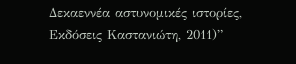Δεκαεννέα αστυνομικές ιστορίες, Εκδόσεις Καστανιώτη, 2011)”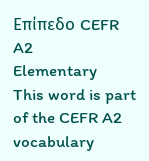Επίπεδο CEFR
A2
Elementary
This word is part of the CEFR A2 vocabulary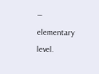— elementary level.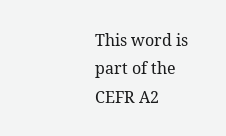This word is part of the CEFR A2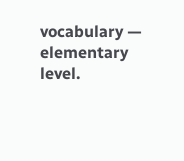vocabulary — elementary level.